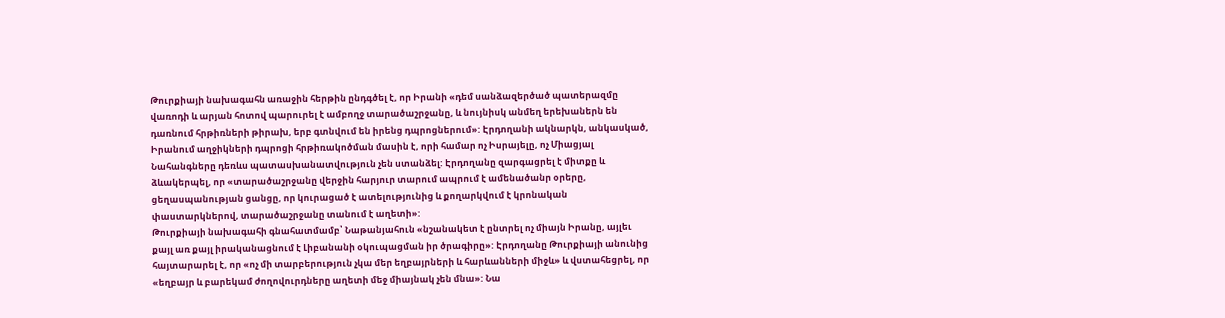Թուրքիայի նախագահն առաջին հերթին ընդգծել է, որ Իրանի «դեմ սանձազերծած պատերազմը վառոդի և արյան հոտով պարուրել է ամբողջ տարածաշրջանը, և նույնիսկ անմեղ երեխաներն են դառնում հրթիռների թիրախ, երբ գտնվում են իրենց դպրոցներում»: Էրդողանի ակնարկն, անկասկած, Իրանում աղջիկների դպրոցի հրթիռակոծման մասին է, որի համար ոչ Իսրայելը, ոչ Միացյալ Նահանգները դեռևս պատասխանատվություն չեն ստանձել: Էրդողանը զարգացրել է միտքը և ձևակերպել, որ «տարածաշրջանը վերջին հարյուր տարում ապրում է ամենածանր օրերը, ցեղասպանության ցանցը, որ կուրացած է ատելությունից և քողարկվում է կրոնական փաստարկներով, տարածաշրջանը տանում է աղետի»:
Թուրքիայի նախագահի գնահատմամբ՝ Նաթանյահուն «նշանակետ է ընտրել ոչ միայն Իրանը, այլեւ քայլ առ քայլ իրականացնում է Լիբանանի օկուպացման իր ծրագիրը»: Էրդողանը Թուրքիայի անունից հայտարարել է, որ «ոչ մի տարբերություն չկա մեր եղբայրների և հարևանների միջև» և վստահեցրել, որ «եղբայր և բարեկամ ժողովուրդները աղետի մեջ միայնակ չեն մնա»: Նա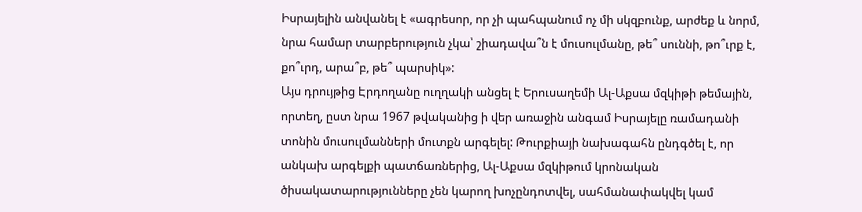Իսրայելին անվանել է «ագրեսոր, որ չի պահպանում ոչ մի սկզբունք, արժեք և նորմ, նրա համար տարբերություն չկա՝ շիադավա՞ն է մուսուլմանը, թե՞ սուննի, թո՞ւրք է, քո՞ւրդ, արա՞բ, թե՞ պարսիկ»:
Այս դրույթից Էրդողանը ուղղակի անցել է Երուսաղեմի Ալ-Աքսա մզկիթի թեմային, որտեղ, ըստ նրա 1967 թվականից ի վեր առաջին անգամ Իսրայելը ռամադանի տոնին մուսուլմանների մուտքն արգելել: Թուրքիայի նախագահն ընդգծել է, որ անկախ արգելքի պատճառներից, Ալ-Աքսա մզկիթում կրոնական ծիսակատարությունները չեն կարող խոչընդոտվել, սահմանափակվել կամ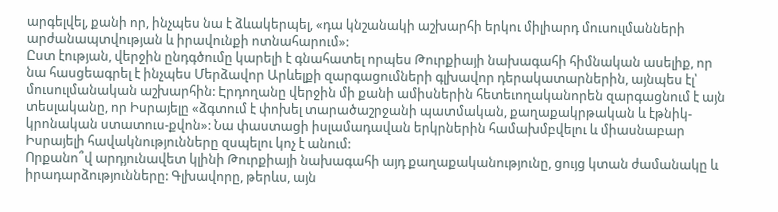արգելվել, քանի որ, ինչպես նա է ձևակերպել, «դա կնշանակի աշխարհի երկու միլիարդ մուսուլմանների արժանապտվության և իրավունքի ոտնահարում»:
Ըստ էության, վերջին ընդգծումը կարելի է գնահատել որպես Թուրքիայի նախագահի հիմնական ասելիք, որ նա հասցեագրել է ինչպես Մերձավոր Արևելքի զարգացումների գլխավոր դերակատարներին, այնպես էլ՝ մուսուլմանական աշխարհին: Էրդողանը վերջին մի քանի ամիսներին հետեւողականորեն զարգացնում է այն տեսլականը, որ Իսրայելը «ձգտում է փոխել տարածաշրջանի պատմական, քաղաքակրթական և էթնիկ-կրոնական ստատուս-քվոն»: Նա փաստացի իսլամադավան երկրներին համախմբվելու և միասնաբար Իսրայելի հավակնությունները զսպելու կոչ է անում:
Որքանո՞վ արդյունավետ կլինի Թուրքիայի նախագահի այդ քաղաքականությունը, ցույց կտան ժամանակը և իրադարձությունները: Գլխավորը, թերևս, այն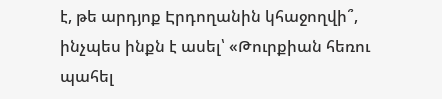է, թե արդյոք Էրդողանին կհաջողվի՞, ինչպես ինքն է ասել՝ «Թուրքիան հեռու պահել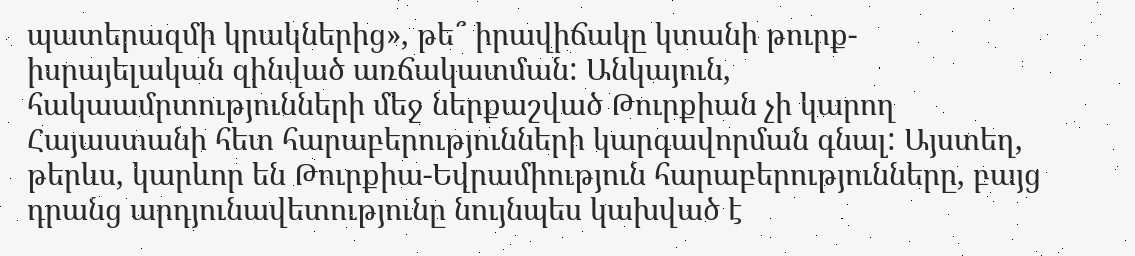պատերազմի կրակներից», թե՞ իրավիճակը կտանի թուրք-իսրայելական զինված առճակատման: Անկայուն, հակաամրտությունների մեջ ներքաշված Թուրքիան չի կարող Հայաստանի հետ հարաբերությունների կարգավորման գնալ: Այստեղ, թերևս, կարևոր են Թուրքիա-Եվրամիություն հարաբերությունները, բայց դրանց արդյունավետությունը նույնպես կախված է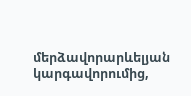մերձավորարևելյան կարգավորումից,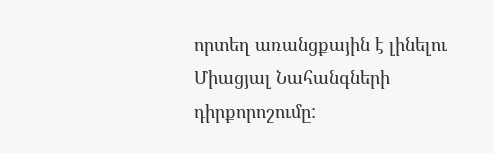որտեղ առանցքային է լինելու Միացյալ Նահանգների դիրքորոշումը: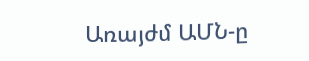Առայժմ ԱՄՆ-ը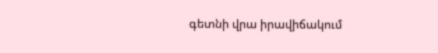գետնի վրա իրավիճակում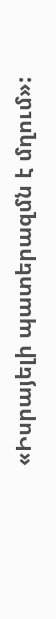«Իսրայելի պատերազմն է մղում»: